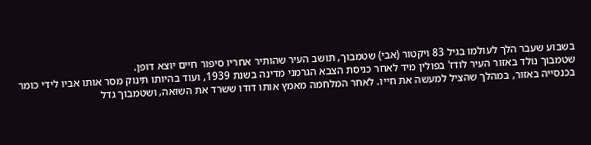בשבוע שעבר הלך לעולמו בגיל 83 ויקטור (אבי) שטמבוך, תושב העיר שהותיר אחריו סיפור חיים יוצא דופן.
שטמבוך נולד באזור העיר לודז' בפולין מיד לאחר כניסת הצבא הגרמני מדינה בשנת 1939, ועוד בהיותו תינוק מסר אותו אביו לידי כומר בכנסייה באזור, במהלך שהציל למעשה את חייו. לאחר המלחמה מאמץ אותו דודו ששרד את השואה, ושטמבוך גדל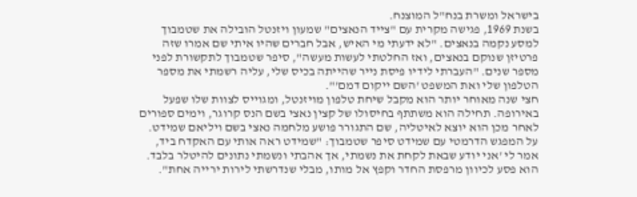בישראל ומשרת בנח"ל המוצנח.
בשנת 1969, פגישה מקרית עם "צייד הנאצים" שמעון ויזנטל הובילה את שטמבוך למסע נקמה בנאצים. "לא ידעתי מי האיש, אבל חברים שהיו איתי שם אמרו שזה פרטיזן שנוקם בנאצים, ואז החלטתי לעשות מעשה", סיפר שטמבוך לתקשורת לפני מספר שנים. "העברתי לידיו פיסת נייר שהייתה בכיס שלי, עליה רשמתי את מספר הטלפון שלי ואת המשפט 'השם ייקום דמם'".
חצי שנה מאוחר יותר הוא מקבל שיחת טלפון מויזנטל, ומגוייס לצוות שלו שפעל באירופה. תחילה הוא משתתף בחיסולו של קצין נאצי בשם הנס קרוגר, וימים ספורים לאחר מכן הוא יוצא לאיטליה, שם התגורר פושע מלחמה נאצי בשם ויליאם שמידט. על המפגש הדרמטי עם שמידט סיפר שטמבוך: "שמידט ראה אותי עם האקדח ביד, אמר לי 'אני יודע שבאת לקחת את נשמתי, אך אהבתי ונשמתי נתונים להיטלר בלבד. הוא פסע לכיוון מרפסת החדר וקפץ אל מותו, מבלי שנדרשתי לירות ירייה אחת".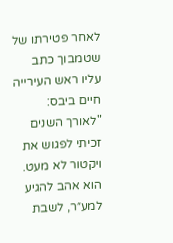לאחר פטירתו של שטמבוך כתב עליו ראש העירייה חיים ביבס: "לאורך השנים זכיתי לפגוש את ויקטור לא מעט. הוא אהב להגיע למע״ר, לשבת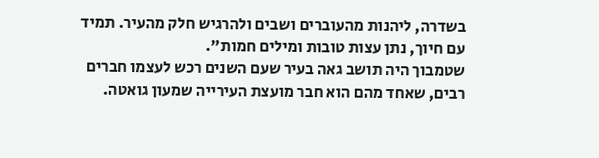בשדרה, ליהנות מהעוברים ושבים ולהרגיש חלק מהעיר. תמיד עם חיוך, נתן עצות טובות ומילים חמות".
שטמבוך היה תושב גאה בעיר שעם השנים רכש לעצמו חברים רבים, שאחד מהם הוא חבר מועצת העירייה שמעון גואטה.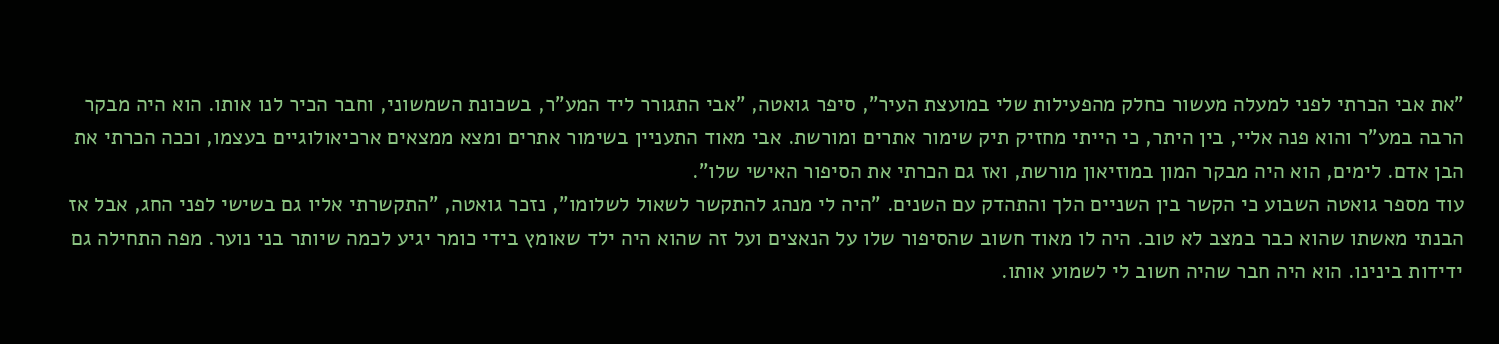"את אבי הכרתי לפני למעלה מעשור כחלק מהפעילות שלי במועצת העיר", סיפר גואטה, "אבי התגורר ליד המע"ר, בשכונת השמשוני, וחבר הכיר לנו אותו. הוא היה מבקר הרבה במע"ר והוא פנה אליי, בין היתר, כי הייתי מחזיק תיק שימור אתרים ומורשת. אבי מאוד התעניין בשימור אתרים ומצא ממצאים ארכיאולוגיים בעצמו, וככה הכרתי את הבן אדם. לימים, הוא היה מבקר המון במוזיאון מורשת, ואז גם הכרתי את הסיפור האישי שלו".
עוד מספר גואטה השבוע כי הקשר בין השניים הלך והתהדק עם השנים. "היה לי מנהג להתקשר לשאול לשלומו", נזכר גואטה, "התקשרתי אליו גם בשישי לפני החג, אבל אז הבנתי מאשתו שהוא כבר במצב לא טוב. היה לו מאוד חשוב שהסיפור שלו על הנאצים ועל זה שהוא היה ילד שאומץ בידי כומר יגיע לכמה שיותר בני נוער. מפה התחילה גם ידידות בינינו. הוא היה חבר שהיה חשוב לי לשמוע אותו.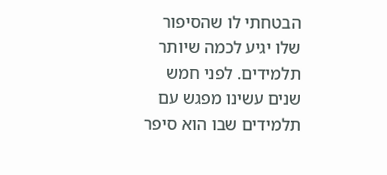הבטחתי לו שהסיפור שלו יגיע לכמה שיותר תלמידים. לפני חמש שנים עשינו מפגש עם תלמידים שבו הוא סיפר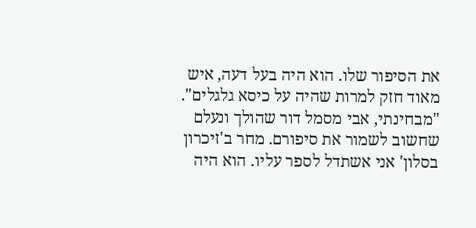את הסיפור שלו. הוא היה בעל דעה, איש מאוד חזק למרות שהיה על כיסא גלגלים".
"מבחינתי, אבי מסמל דור שהולך ונעלם שחשוב לשמור את סיפורם. מחר ב'זיכרון בסלון' אני אשתדל לספר עליו. הוא היה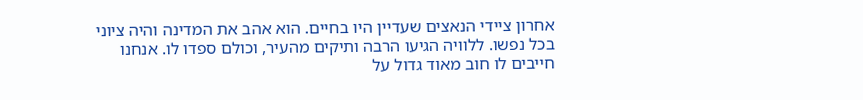אחרון ציידי הנאצים שעדיין היו בחיים. הוא אהב את המדינה והיה ציוני בכל נפשו. ללוויה הגיעו הרבה ותיקים מהעיר, וכולם ספדו לו. אנחנו חייבים לו חוב מאוד גדול על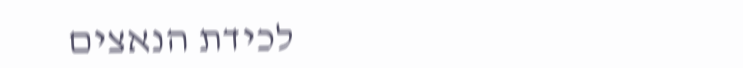לכידת הנאצים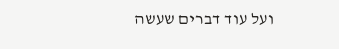ועל עוד דברים שעשה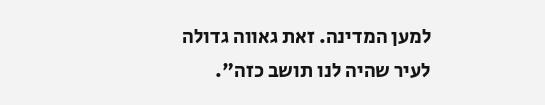למען המדינה. זאת גאווה גדולה לעיר שהיה לנו תושב כזה".